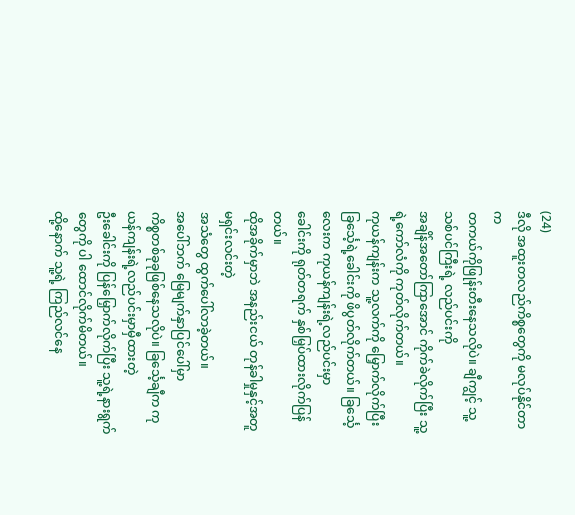(24)
ဒီလို အထူးတလည်ကိစ္စတွေကို မလုပ်နိုင်တာက
တကယ်ကိုဖြုန်းတီးနေသလိုပဲ။ ချီကျွင့် သူ့သစ်ပင်ကြီးရဲ့ လည်ပင်းကို
အချိန်အတော်ကြာအောင် ကိုက်ခဲလိုက်ပြီး သူ့ရဲ့ကော်လံကို ကုတ်လိုက်တယ်။
ကုယန်ကျန်းက သူ့လက်ကို မြှောက်လိုက်ပြီး
ခြင်္သေ့ရဲ့ခေါင်းကို ဖိပွတ်လိုက်တယ်။ ခြင်္သေ့လေးက ကုယန်ကျန်းရဲ့လည်ပင်းမှာ
ခေါင်းကို ရုတ်တရက် နှစ်မြှပ်ထားလိုက်ပြန်တယ်။
ထိုအခိုက်မှာဘဲ အနည်းငယ် တုန်ခါမှုနှင့်အတူ မရှင်းလင်းတဲ့
အသံတွေ ထွက်ပေါ်လာခဲ့တယ်။
အပေါ်ဘက် မြေမျက်နှာပြင်ပေါ်မှာ
ကိစ္စတစ်ခုခုဖြစ်နေသလိုပဲ။ ခြင်္သေ့ချီက ကုယန်ကျန်းရဲ့လည်ပင်းမှာမှီထားတဲ့
ဦးခေါင်းကို ပြန်မြှောက်လိုက်ပြီး သူ့ရဲ့နားရွက်တွေကို ပါ ထောင်လိုက်မိတယ်။
ထို့နောက် သူ့ရဲ့ ကြည်လင်နေ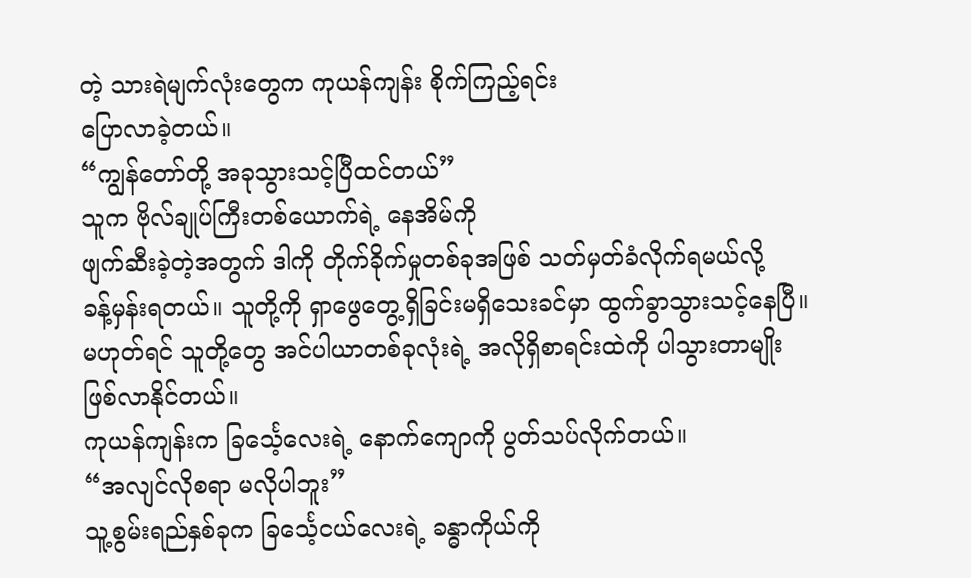တဲ့ သားရဲမျက်လုံးတွေက ကုယန်ကျန်း စိုက်ကြည့်ရင်း
ပြောလာခဲ့တယ်။
“ကျွန်တော်တို့ အခုသွားသင့်ပြီထင်တယ်”
သူက ဗိုလ်ချုပ်ကြီးတစ်ယောက်ရဲ့ နေအိမ်ကို
ဖျက်ဆီးခဲ့တဲ့အတွက် ဒါကို တိုက်ခိုက်မှုတစ်ခုအဖြစ် သတ်မှတ်ခံလိုက်ရမယ်လို့
ခန့်မှန်းရတယ်။ သူတို့ကို ရှာဖွေတွေ့ရှိခြင်းမရှိသေးခင်မှာ ထွက်ခွာသွားသင့်နေပြီ။
မဟုတ်ရင် သူတို့တွေ အင်ပါယာတစ်ခုလုံးရဲ့ အလိုရှိစာရင်းထဲကို ပါသွားတာမျိုး
ဖြစ်လာနိုင်တယ်။
ကုယန်ကျန်းက ခြင်္သေ့လေးရဲ့ နောက်ကျောကို ပွတ်သပ်လိုက်တယ်။
“အလျင်လိုစရာ မလိုပါဘူး”
သူ့စွမ်းရည်နှစ်ခုက ခြင်္သေ့ငယ်လေးရဲ့ ခန္ဓာကိုယ်ကို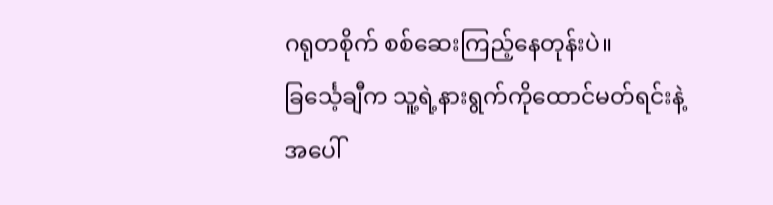ဂရုတစိုက် စစ်ဆေးကြည့်နေတုန်းပဲ။
ခြင်္သေ့ချီက သူ့ရဲ့နားရွက်ကိုထောင်မတ်ရင်းနဲ့ အပေါ်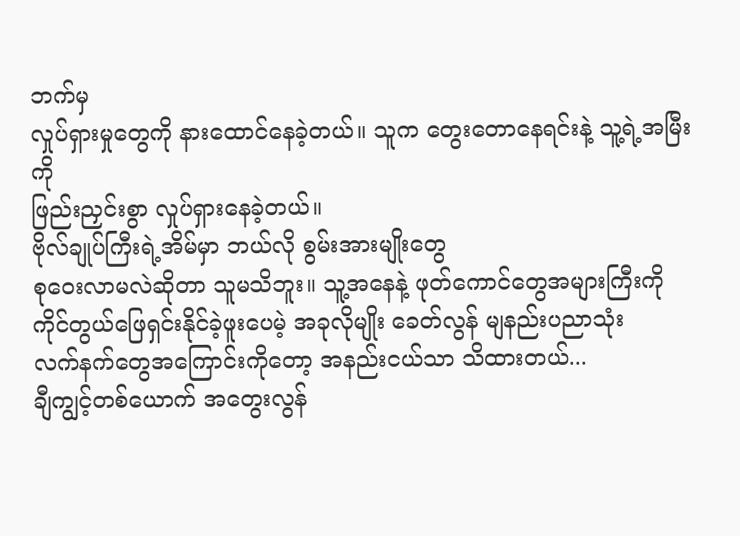ဘက်မှ
လှုပ်ရှားမှုတွေကို နားထောင်နေခဲ့တယ်။ သူက တွေးတောနေရင်းနဲ့ သူ့ရဲ့အမြီးကို
ဖြည်းညှင်းစွာ လှုပ်ရှားနေခဲ့တယ်။
ဗိုလ်ချုပ်ကြီးရဲ့အိမ်မှာ ဘယ်လို စွမ်းအားမျိုးတွေ
စုဝေးလာမလဲဆိုတာ သူမသိဘူး။ သူ့အနေနဲ့ ဖုတ်ကောင်တွေအများကြီးကို
ကိုင်တွယ်ဖြေရှင်းနိုင်ခဲ့ဖူးပေမဲ့ အခုလိုမျိုး ခေတ်လွန် မျနည်းပညာသုံး
လက်နက်တွေအကြောင်းကိုတော့ အနည်းငယ်သာ သိထားတယ်...
ချီကျွင့်တစ်ယောက် အတွေးလွန်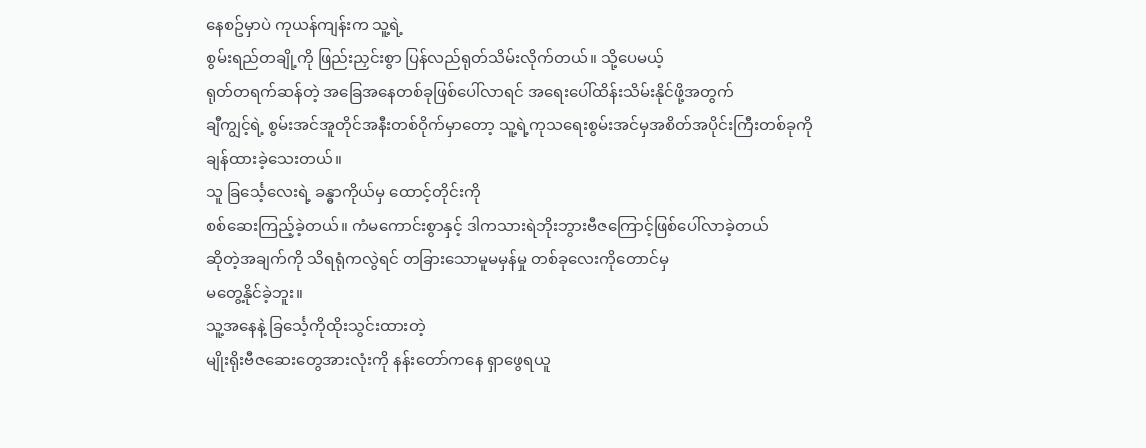နေစဥ်မှာပဲ ကုယန်ကျန်းက သူ့ရဲ့
စွမ်းရည်တချို့ကို ဖြည်းညှင်းစွာ ပြန်လည်ရုတ်သိမ်းလိုက်တယ်။ သို့ပေမယ့်
ရုတ်တရက်ဆန်တဲ့ အခြေအနေတစ်ခုဖြစ်ပေါ်လာရင် အရေးပေါ်ထိန်းသိမ်းနိုင်ဖို့အတွက်
ချီကျွင့်ရဲ့ စွမ်းအင်အူတိုင်အနီးတစ်ဝိုက်မှာတော့ သူ့ရဲ့ကုသရေးစွမ်းအင်မှအစိတ်အပိုင်းကြီးတစ်ခုကို
ချန်ထားခဲ့သေးတယ်။
သူ ခြင်္သေ့လေးရဲ့ ခန္ဓာကိုယ်မှ ထောင့်တိုင်းကို
စစ်ဆေးကြည့်ခဲ့တယ်။ ကံမကောင်းစွာနှင့် ဒါကသားရဲဘိုးဘွားဗီဇကြောင့်ဖြစ်ပေါ်လာခဲ့တယ်
ဆိုတဲ့အချက်ကို သိရရုံကလွဲရင် တခြားသောမူမမှန်မှု တစ်ခုလေးကိုတောင်မှ
မတွေ့နိုင်ခဲ့ဘူး။
သူ့အနေနဲ့ ခြင်္သေ့ကိုထိုးသွင်းထားတဲ့
မျိုးရိုးဗီဇဆေးတွေအားလုံးကို နန်းတော်ကနေ ရှာဖွေရယူ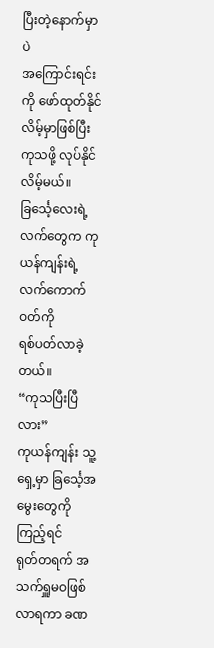ပြီးတဲ့နောက်မှာပဲ
အကြောင်းရင်းကို ဖော်ထုတ်နိုင်လိမ့်မှာဖြစ်ပြီး ကုသဖို့ လုပ်နိုင်လိမ့်မယ်။
ခြင်္သေ့လေးရဲ့ လက်တွေက ကုယန်ကျန်းရဲ့ လက်ကောက်ဝတ်ကို
ရစ်ပတ်လာခဲ့တယ်။
“ကုသပြီးပြီလား”
ကုယန်ကျန်း သူ့ရှေ့မှာ ခြင်္သေ့အမွေးတွေကို ကြည့်ရင်
ရုတ်တရက် အသက်ရှူမဝဖြစ်လာရကာ ခဏ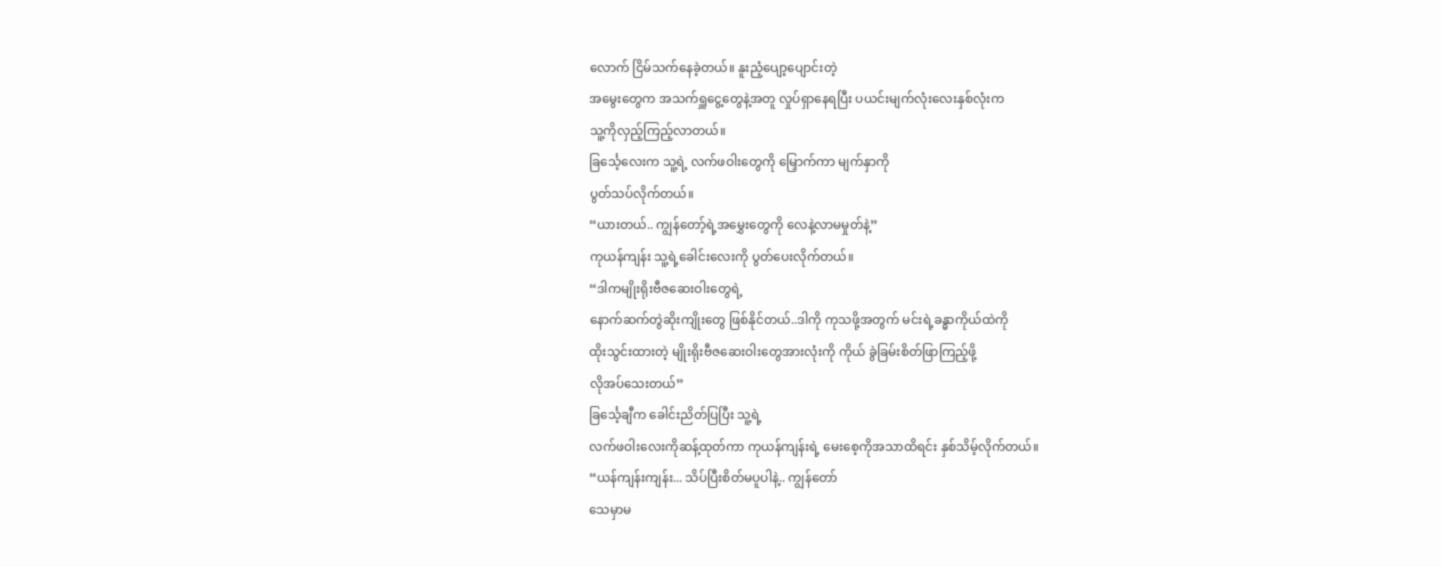လောက် ငြိမ်သက်နေခဲ့တယ်။ နူးညံ့ပျော့ပျောင်းတဲ့
အမွေးတွေက အသက်ရှူငွေ့တွေနဲ့အတူ လှုပ်ရှာနေရပြီး ပယင်းမျက်လုံးလေးနှစ်လုံးက
သူ့ကိုလှည့်ကြည့်လာတယ်။
ခြင်္သေ့လေးက သူ့ရဲ့ လက်ဖဝါးတွေကို မြှောက်ကာ မျက်နှာကို
ပွတ်သပ်လိုက်တယ်။
“ယားတယ်.. ကျွန်တော့်ရဲ့အမွှေးတွေကို လေနဲ့လာမမှုတ်နဲ့”
ကုယန်ကျန်း သူ့ရဲ့ခေါင်းလေးကို ပွတ်ပေးလိုက်တယ်။
“ဒါကမျိုးရိုးဗီဇဆေးဝါးတွေရဲ့
နောက်ဆက်တွဲဆိုးကျိုးတွေ ဖြစ်နိုင်တယ်..ဒါကို ကုသဖို့အတွက် မင်းရဲ့ခန္ဓာကိုယ်ထဲကို
ထိုးသွင်းထားတဲ့ မျိုးရိုးဗီဇဆေးဝါးတွေအားလုံးကို ကိုယ် ခွဲခြမ်းစိတ်ဖြာကြည့်ဖို့
လိုအပ်သေးတယ်”
ခြင်္သေ့ချီက ခေါင်းညိတ်ပြပြီး သူ့ရဲ့
လက်ဖဝါးလေးကိုဆန့်ထုတ်ကာ ကုယန်ကျန်းရဲ့ မေးစေ့ကိုအသာထိရင်း နှစ်သိမ့်လိုက်တယ်။
“ယန်ကျန်းကျန်း... သိပ်ပြီးစိတ်မပူပါနဲ့.. ကျွန်တော်
သေမှာမ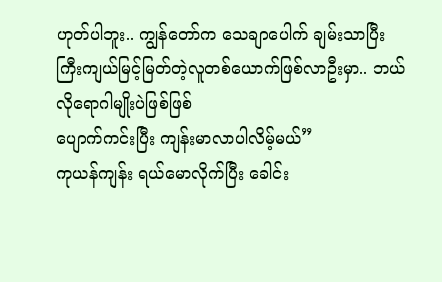ဟုတ်ပါဘူး.. ကျွန်တော်က သေချာပေါက် ချမ်းသာပြီး
ကြီးကျယ်မြင့်မြတ်တဲ့လူတစ်ယောက်ဖြစ်လာဦးမှာ.. ဘယ်လိုရောဂါမျိုးပဲဖြစ်ဖြစ်
ပျောက်ကင်းပြီး ကျန်းမာလာပါလိမ့်မယ်”
ကုယန်ကျန်း ရယ်မောလိုက်ပြီး ခေါင်း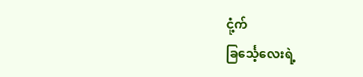ငုံ့က်
ခြင်္သေ့လေးရဲ့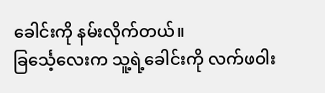ခေါင်းကို နမ်းလိုက်တယ်။
ခြင်္သေ့လေးက သူ့ရဲ့ခေါင်းကို လက်ဖဝါး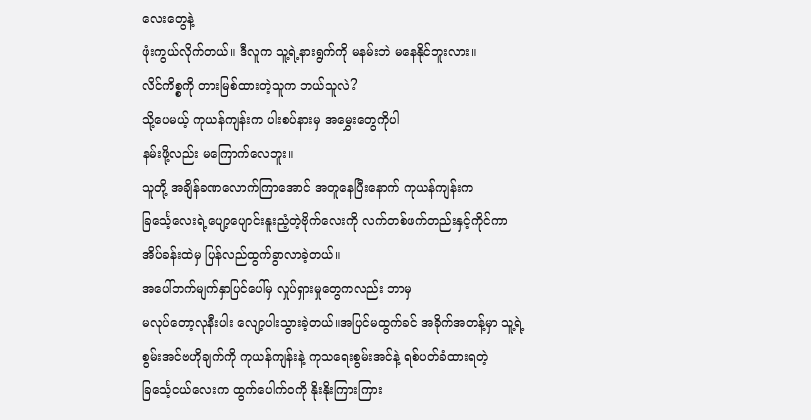လေးတွေနဲ့
ဖုံးကွယ်လိုက်တယ်။ ဒီလူက သူ့ရဲ့နားရွက်ကို မနမ်းဘဲ မနေနိုင်ဘူးလား။
လိင်ကိစ္စကို တားမြစ်ထားတဲ့သူက ဘယ်သူလဲ?
သို့ပေမယ့် ကုယန်ကျန်းက ပါးစပ်နားမှ အမွှေးတွေကိုပါ
နမ်းဖို့လည်း မကြောက်လေဘူး။
သူတို့ အချိန်ခဏလောက်ကြာအောင် အတူနေပြီးနောက် ကုယန်ကျန်းက
ခြင်္သေ့လေးရဲ့ပျော့ပျောင်းနူးညံ့တဲ့ဗိုက်လေးကို လက်တစ်ဖက်တည်းနှင့်ကိုင်ကာ
အိပ်ခန်းထဲမှ ပြန်လည်ထွက်ခွာလာခဲ့တယ်။
အပေါ်ဘက်မျက်နှာပြင်ပေါ်မှ လှုပ်ရှားမှုတွေကလည်း ဘာမှ
မလုပ်တော့လုနီးပါး လျော့ပါးသွားခဲ့တယ်။အပြင်မထွက်ခင် အခိုက်အတန့်မှာ သူ့ရဲ့
စွမ်းအင်ဗဟိုချက်ကို ကုယန်ကျန်းနဲ့ ကုသရေးစွမ်းအင်နဲ့ ရစ်ပတ်ခံထားရတဲ့
ခြင်္သေ့ငယ်လေးက ထွက်ပေါက်ဝကို နိုးနိုးကြားကြား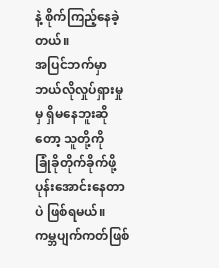နဲ့ စိုက်ကြည့်နေခဲ့တယ်။
အပြင်ဘက်မှာ ဘယ်လိုလှုပ်ရှားမှုမှ ရှိမနေဘူးဆိုတော့ သူတို့ကို
ခြုံခိုတိုက်ခိုက်ဖို့ပုန်းအောင်းနေတာပဲ ဖြစ်ရမယ်။
ကမ္ဘပျက်ကတ်ဖြစ်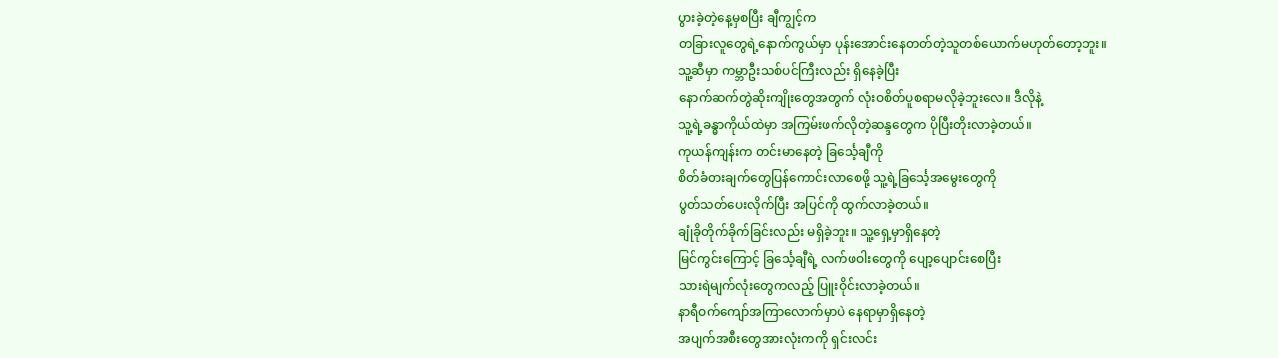ပွားခဲ့တဲ့နေ့မှစပြီး ချီကျွင့်က
တခြားလူတွေရဲ့နောက်ကွယ်မှာ ပုန်းအောင်းနေတတ်တဲ့သူတစ်ယောက်မဟုတ်တော့ဘူး။
သူ့ဆီမှာ ကမ္ဘာဦးသစ်ပင်ကြီးလည်း ရှိနေခဲ့ပြီး
နောက်ဆက်တွဲဆိုးကျိုးတွေအတွက် လုံးဝစိတ်ပူစရာမလိုခဲ့ဘူးလေ။ ဒီလိုနဲ့
သူ့ရဲ့ခန္ဓာကိုယ်ထဲမှာ အကြမ်းဖက်လိုတဲ့ဆန္ဒတွေက ပိုပြီးတိုးလာခဲ့တယ်။
ကုယန်ကျန်းက တင်းမာနေတဲ့ ခြင်္သေ့ချီကို
စိတ်ခံ၀ားချက်တွေပြန်ကောင်းလာစေဖို့ သူ့ရဲ့ခြင်္သေ့အမွေးတွေကို
ပွတ်သတ်ပေးလိုက်ပြီး အပြင်ကို ထွက်လာခဲ့တယ်။
ချုံခိုတိုက်ခိုက်ခြင်းလည်း မရှိခဲ့ဘူး။ သူ့ရှေ့မှာရှိနေတဲ့
မြင်ကွင်းကြောင့် ခြင်္သေ့ချီရဲ့ လက်ဖဝါးတွေကို ပျော့ပျောင်းစေပြီး
သားရဲမျက်လုံးတွေကလည့် ပြူးဝိုင်းလာခဲ့တယ်။
နာရီဝက်ကျော်အကြာလောက်မှာပဲ နေရာမှာရှိနေတဲ့
အပျက်အစီးတွေအားလုံးကကို ရှင်းလင်း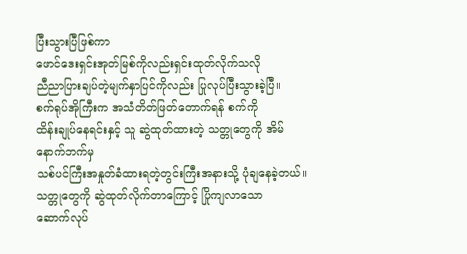ပြီးသွားပြီဖြစ်ကာ
ဖောင်ဒေးရှင်းအုတ်မြစ်ကိုလည်းရှင်းထုတ်လိုက်သလို
ညီညာပြားချပ်တဲ့မျက်နှာပြင်ကိုလည်း ပြုလုပ်ပြီးသွားခဲ့ပြီ။
စက်ရုပ်အိုကြီးက အသံတိတ်ဖြတ်တောက်ရန် စက်ကို
ထိန်းချုပ်နေရင်းနှင့် သူ ဆွဲထုတ်ထားတဲ့ သတ္တုတွေကို အိမ်နောက်ဘက်မှ
သစ်ပင်ကြီးအနှုတ်ခံထားရတဲ့တွင်းကြီးအနားသို့ ပုံချနေခဲ့တယ်။
သတ္တုတွေကို ဆွဲထုတ်လိုက်တာကြောင့် ပြိုကျလာသော
ဆောက်လုပ်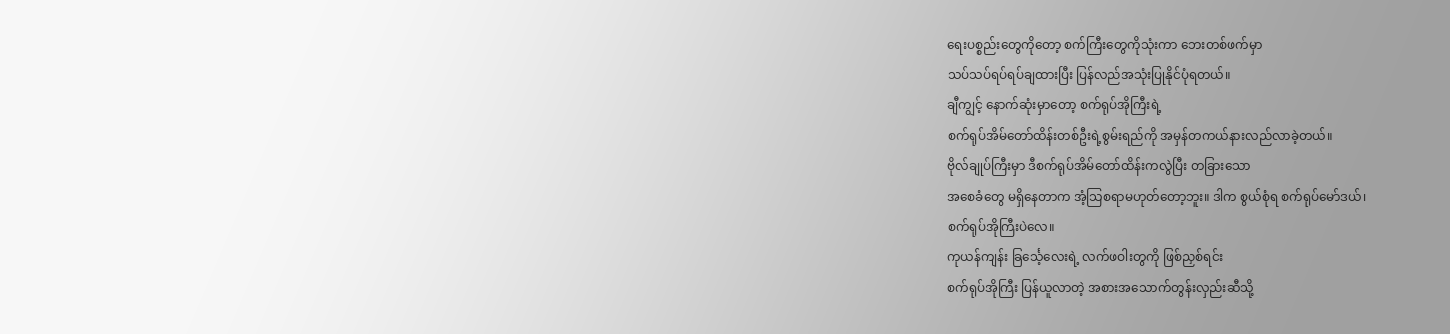ရေးပစ္စည်းတွေကိုတော့ စက်ကြီးတွေကိုသုံးကာ ဘေးတစ်ဖက်မှာ
သပ်သပ်ရပ်ရပ်ချထားပြီး ပြန်လည်အသုံးပြုနိုင်ပုံရတယ်။
ချီကျွင့် နောက်ဆုံးမှာတော့ စက်ရုပ်အိုကြီးရဲ့
စက်ရုပ်အိမ်တော်ထိန်းတစ်ဦးရဲ့စွမ်းရည်ကို အမှန်တကယ်နားလည်လာခဲ့တယ်။
ဗိုလ်ချုပ်ကြီးမှာ ဒီစက်ရုပ်အိမ်တော်ထိန်းကလွဲပြီး တခြားသော
အစေခံတွေ မရှိနေတာက အံ့သြစရာမဟုတ်တော့ဘူး။ ဒါက စွယ်စုံရ စက်ရုပ်မော်ဒယ်၊
စက်ရုပ်အိုကြီးပဲလေ။
ကုယန်ကျန်း ခြင်္သေ့လေးရဲ့ လက်ဖဝါးတွကို ဖြစ်ညှစ်ရင်း
စက်ရုပ်အိုကြီး ပြန်ယူလာတဲ့ အစားအသောက်တွန်းလှည်းဆီသို့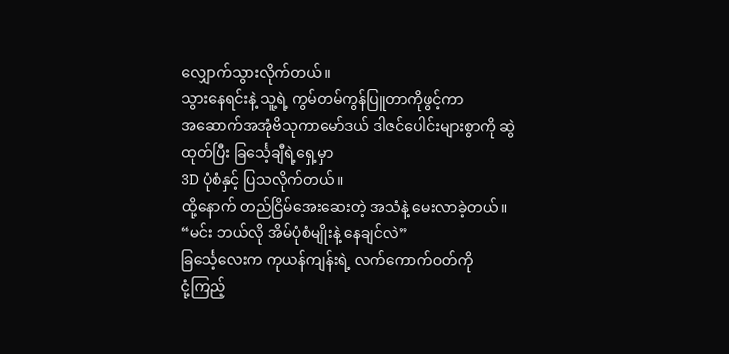လျှောက်သွားလိုက်တယ်။
သွားနေရင်းနဲ့ သူ့ရဲ့ ကွမ်တမ်ကွန်ပြူတာကိုဖွင့်ကာ
အဆောက်အအုံဗိသုကာမော်ဒယ် ဒါဇင်ပေါင်းများစွာကို ဆွဲထုတ်ပြီး ခြင်္သေ့ချီရဲ့ရှေ့မှာ
3D ပုံစံနှင့် ပြသလိုက်တယ်။
ထို့နောက် တည်ငြိမ်အေးဆေးတဲ့ အသံနဲ့ မေးလာခဲ့တယ်။
“မင်း ဘယ်လို အိမ်ပုံစံမျိုးနဲ့ နေချင်လဲ”
ခြင်္သေ့လေးက ကုယန်ကျန်းရဲ့ လက်ကောက်ဝတ်ကို
ငုံ့ကြည့်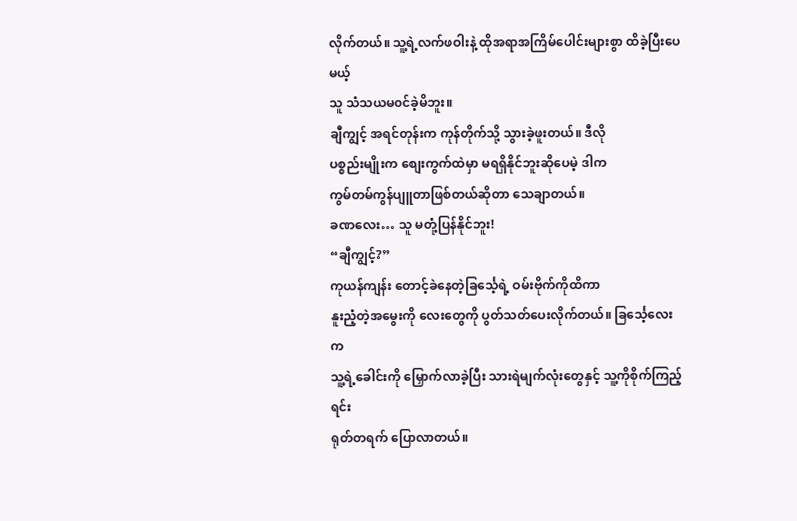လိုက်တယ်။ သူ့ရဲ့လက်ဖဝါးနဲ့ ထိုအရာအကြိမ်ပေါင်းများစွာ ထိခဲ့ပြီးပေမယ့်
သူ သံသယမ၀င်ခဲ့မိဘူး။
ချီကျွင့် အရင်တုန်းက ကုန်တိုက်သို့ သွားခဲ့ဖူးတယ်။ ဒီလို
ပစ္စည်းမျိုးက စျေးကွက်ထဲမှာ မရရှိနိုင်ဘူးဆိုပေမဲ့ ဒါက
ကွမ်တမ်ကွန်ပျူတာဖြစ်တယ်ဆိုတာ သေချာတယ်။
ခဏလေး… သူ မတုံ့ပြန်နိုင်ဘူး!
“ချီကျွင့်?”
ကုယန်ကျန်း တောင့်ခဲနေတဲ့ခြင်္သေ့ရဲ့ ဝမ်းဗိုက်ကိုထိကာ
နူးညံ့တဲ့အမွေးကို လေးတွေကို ပွတ်သတ်ပေးလိုက်တယ်။ ခြင်္သေ့လေးက
သူ့ရဲ့ခေါင်းကို မြှောက်လာခဲ့ပြီး သားရဲမျက်လုံးတွေနှင့် သူ့ကိုစိုက်ကြည့်ရင်း
ရုတ်တရက် ပြောလာတယ်။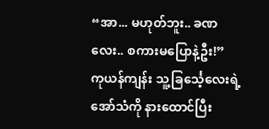“အာ... မဟုတ်ဘူး.. ခဏလေး.. စကားမပြောနဲ့ဦး!”
ကုယန်ကျန်း သူ့ခြင်္သေ့လေးရဲ့အော်သံကို နားထောင်ပြီး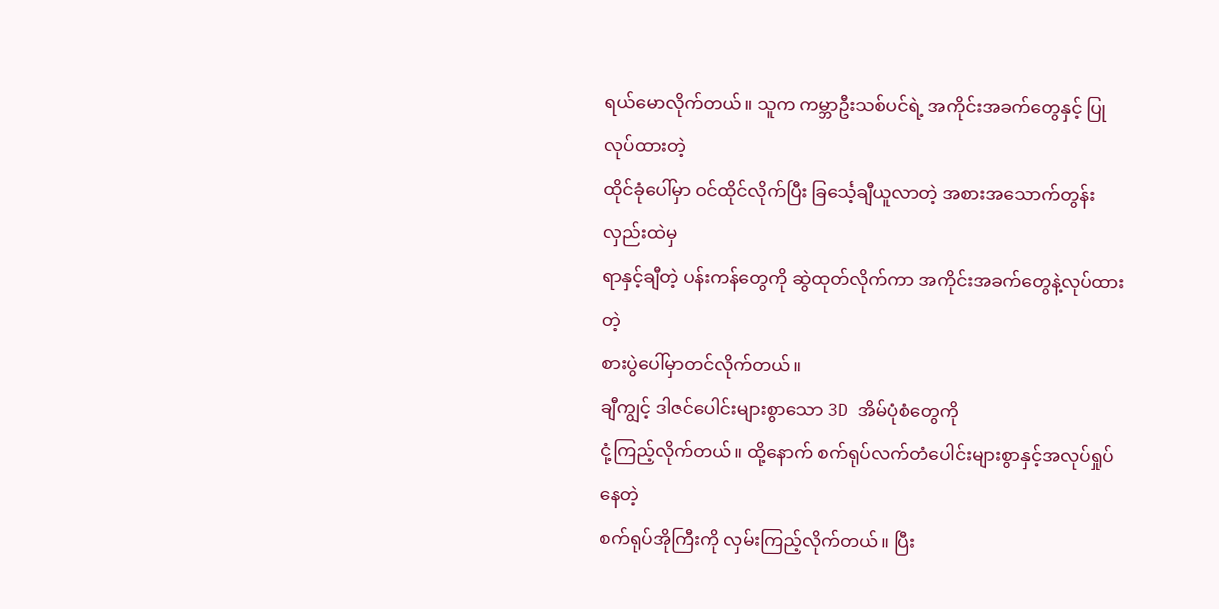ရယ်မောလိုက်တယ်။ သူက ကမ္ဘာဦးသစ်ပင်ရဲ့ အကိုင်းအခက်တွေနှင့် ပြုလုပ်ထားတဲ့
ထိုင်ခုံပေါ်မှာ ဝင်ထိုင်လိုက်ပြီး ခြင်္သေ့ချီယူလာတဲ့ အစားအသောက်တွန်းလှည်းထဲမှ
ရာနှင့်ချီတဲ့ ပန်းကန်တွေကို ဆွဲထုတ်လိုက်ကာ အကိုင်းအခက်တွေနဲ့လုပ်ထားတဲ့
စားပွဲပေါ်မှာတင်လိုက်တယ်။
ချီကျွင့် ဒါဇင်ပေါင်းများစွာသော 3D အိမ်ပုံစံတွေကို
ငုံ့ကြည့်လိုက်တယ်။ ထို့နောက် စက်ရုပ်လက်တံပေါင်းများစွာနှင့်အလုပ်ရှုပ်နေတဲ့
စက်ရုပ်အိုကြီးကို လှမ်းကြည့်လိုက်တယ်။ ပြီး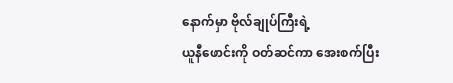နောက်မှာ ဗိုလ်ချုပ်ကြီးရဲ့
ယူနီဖောင်းကို ဝတ်ဆင်ကာ အေးစက်ပြီး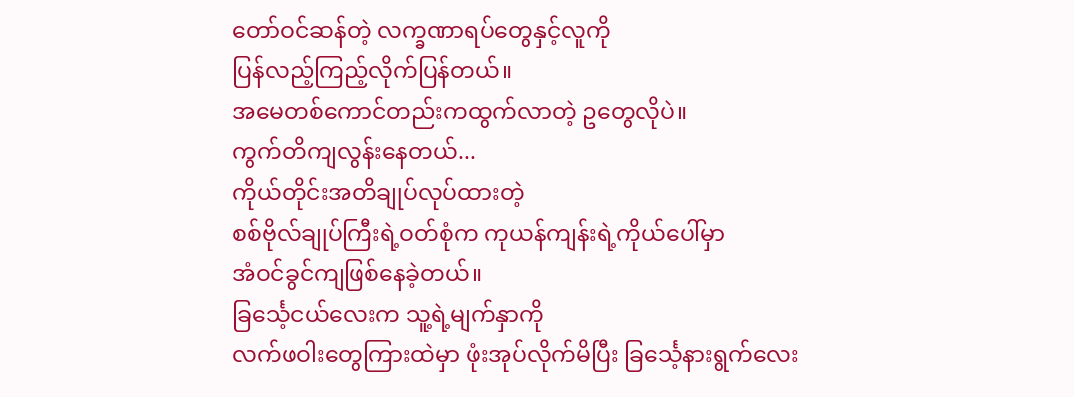တော်ဝင်ဆန်တဲ့ လက္ခဏာရပ်တွေနှင့်လူကို
ပြန်လည့်ကြည့်လိုက်ပြန်တယ်။
အမေတစ်ကောင်တည်းကထွက်လာတဲ့ ဥတွေလိုပဲ။
ကွက်တိကျလွန်းနေတယ်...
ကိုယ်တိုင်းအတိချုပ်လုပ်ထားတဲ့
စစ်ဗိုလ်ချုပ်ကြီးရဲ့ဝတ်စုံက ကုယန်ကျန်းရဲ့ကိုယ်ပေါ်မှာ
အံဝင်ခွင်ကျဖြစ်နေခဲ့တယ်။
ခြင်္သေ့ငယ်လေးက သူ့ရဲ့မျက်နှာကို
လက်ဖဝါးတွေကြားထဲမှာ ဖုံးအုပ်လိုက်မိပြီး ခြင်္သေ့နားရွက်လေး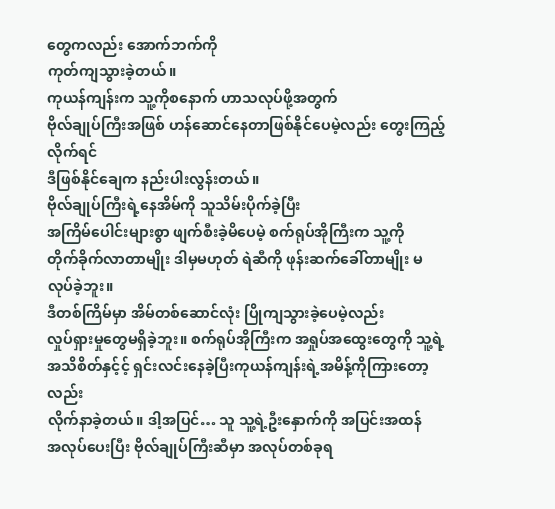တွေကလည်း အောက်ဘက်ကို
ကုတ်ကျသွားခဲ့တယ်။
ကုယန်ကျန်းက သူ့ကိုစနောက် ဟာသလုပ်ဖို့အတွက်
ဗိုလ်ချုပ်ကြီးအဖြစ် ဟန်ဆောင်နေတာဖြစ်နိုင်ပေမဲ့လည်း တွေးကြည့်လိုက်ရင်
ဒီဖြစ်နိုင်ချေက နည်းပါးလွန်းတယ်။
ဗိုလ်ချုပ်ကြီးရဲ့နေအိမ်ကို သူသိမ်းပိုက်ခဲ့ပြီး
အကြိမ်ပေါင်းများစွာ ဖျက်စီးခဲ့မိပေမဲ့ စက်ရုပ်အိုကြီးက သူ့ကို
တိုက်ခိုက်လာတာမျိုး ဒါမှမဟုတ် ရဲဆီကို ဖုန်းဆက်ခေါ်တာမျိုး မလုပ်ခဲ့ဘူး။
ဒီတစ်ကြိမ်မှာ အိမ်တစ်ဆောင်လုံး ပြိုကျသွားခဲ့ပေမဲ့လည်း
လှုပ်ရှားမှုတွေမရှိခဲ့ဘူး။ စက်ရုပ်အိုကြီးက အရှုပ်အထွေးတွေကို သူ့ရဲ့
အသိစိတ်နှင့်င့် ရှင်းလင်းနေခဲ့ပြီးကုယန်ကျန်းရဲ့အမိန့်ကိုကြားတော့လည်း
လိုက်နာခဲ့တယ်။ ဒါ့အပြင်… သူ သူ့ရဲ့ဦးနှောက်ကို အပြင်းအထန်
အလုပ်ပေးပြီး ဗိုလ်ချုပ်ကြီးဆီမှာ အလုပ်တစ်ခုရ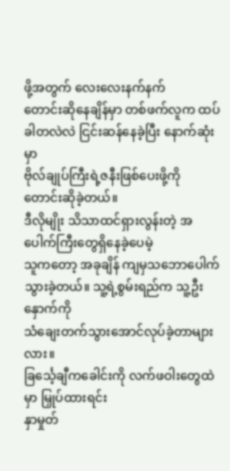ဖို့အတွက် လေးလေးနက်နက်
တောင်းဆိုနေချိန်မှာ တစ်ဖက်လူက ထပ်ခါတလဲလဲ ငြင်းဆန်နေခဲ့ပြီး နောက်ဆုံးမှာ
ဗိုလ်ချုပ်ကြီးရဲ့ဇနီးဖြစ်ပေးဖို့ကို တောင်းဆိုခဲ့တယ်။
ဒီလိုမျိုး သိသာထင်ရှားလွန်းတဲ့ အပေါက်ကြီးတွေရှိနေခဲ့ပေမဲ့
သူကတော့ အခုချိန် ကျမှသဘောပေါက်သွားခဲ့တယ်။ သူ့ရဲ့စွမ်းရည်က သူ့ဦးနှောက်ကို
သံချေးတက်သွားအောင်လုပ်ခဲ့တာများလား။
ခြင်္သေ့ချီကခေါင်းကို လက်ဖဝါးတွေထဲမှာ မြှုပ်ထားရင်း
နှာမှုတ်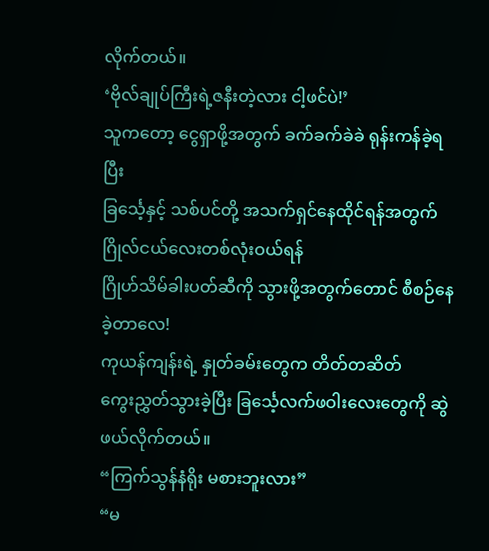လိုက်တယ်။
‘ဗိုလ်ချုပ်ကြီးရဲ့ဇနီးတဲ့လား ငါ့ဖင်ပဲ!’
သူကတော့ ငွေရှာဖို့အတွက် ခက်ခက်ခဲခဲ ရုန်းကန်ခဲ့ရပြီး
ခြင်္သေ့နှင့် သစ်ပင်တို့ အသက်ရှင်နေထိုင်ရန်အတွက် ဂြိုလ်ငယ်လေးတစ်လုံးဝယ်ရန်
ဂြိုဟ်သိမ်ခါးပတ်ဆီကို သွားဖို့အတွက်တောင် စီစဉ်နေခဲ့တာလေ!
ကုယန်ကျန်းရဲ့ နှုတ်ခမ်းတွေက တိတ်တဆိတ်
ကွေးညွှတ်သွားခဲ့ပြီး ခြင်္သေ့လက်ဖဝါးလေးတွေကို ဆွဲဖယ်လိုက်တယ်။
“ကြက်သွန်နံရိုး မစားဘူးလား”
“မ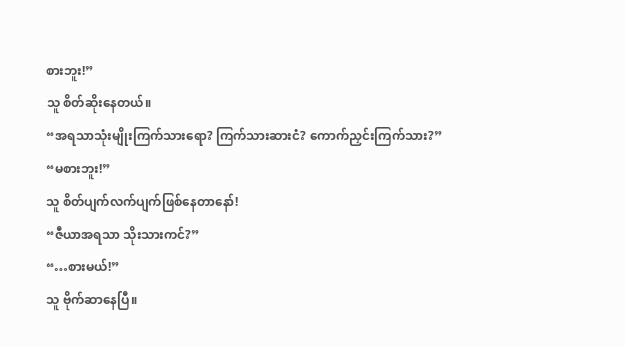စားဘူး!”
သူ စိတ်ဆိုးနေတယ်။
“အရသာသုံးမျိုးကြက်သားရော? ကြက်သားဆားငံ? ကောက်ညှင်းကြက်သား?”
“မစားဘူး!”
သူ စိတ်ပျက်လက်ပျက်ဖြစ်နေတာနော်!
“ဇီယာအရသာ သိုးသားကင်?”
“…စားမယ်!”
သူ ဗိုက်ဆာနေပြီ။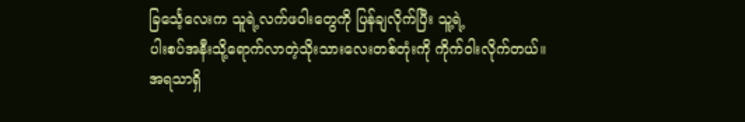ခြင်္သေ့လေးက သူရဲ့လက်ဖဝါးတွေကို ပြန်ချလိုက်ပြီး သူ့ရဲ့
ပါးစပ်အနီးသို့ရောက်လာတဲ့သိုးသားလေးတစ်တုံးကို ကိုက်ဝါးလိုက်တယ်။
အရသာရှိ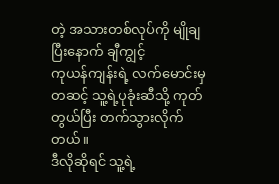တဲ့ အသားတစ်လုပ်ကို မျိုချပြီးနောက် ချီကျွင့်
ကုယန်ကျန်းရဲ့ လက်မောင်းမှတဆင့် သူ့ရဲ့ပုခုံးဆီသို့ ကုတ်တွယ်ပြီး တက်သွားလိုက်တယ်။
ဒီလိုဆိုရင် သူ့ရဲ့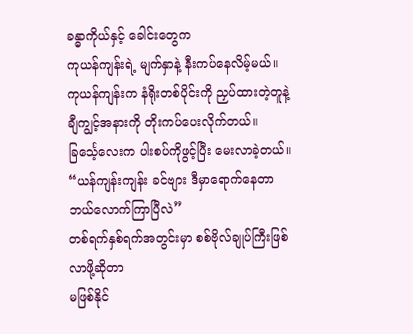ခန္ဓာကိုယ်နှင့် ခေါင်းတွေက
ကုယန်ကျန်းရဲ့ မျက်နှာနဲ့ နီးကပ်နေလိမ့်မယ်။
ကုယန်ကျန်းက နံရိုးတစ်ပိုင်းကို ညှပ်ထားတဲ့တူနဲ့
ချီကျွင့်အနားကို တိုးကပ်ပေးလိုက်တယ်။
ခြင်္သေ့လေးက ပါးစပ်ကိုဖွင့်ပြီး မေးလာခဲ့တယ်။
“ယန်ကျန်းကျန်း ခင်ဗျား ဒီမှာရောက်နေတာ ဘယ်လောက်ကြာပြီလဲ”
တစ်ရက်နှစ်ရက်အတွင်းမှာ စစ်ဗိုလ်ချုပ်ကြီးဖြစ်လာဖို့ဆိုတာ
မဖြစ်နိုင်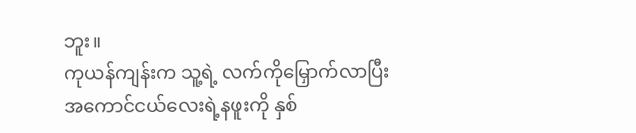ဘူး။
ကုယန်ကျန်းက သူ့ရဲ့ လက်ကိုမြှောက်လာပြီး
အကောင်ငယ်လေးရဲ့နဖူးကို နှစ်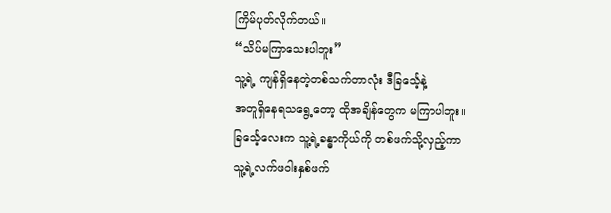ကြိမ်ပုတ်လိုက်တယ်။
“သိပ်မကြာသေးပါဘူး”
သူ့ရဲ့ ကျန်ရှိနေတဲ့တစ်သက်တာလုံး ဒီခြင်္သေ့နဲ့
အတူရှိနေရသရွေ့တော့ ထိုအချိန်တွေက မကြာပါဘူး။
ခြင်္သေ့လေးက သူ့ရဲ့ခန္ဓာကိုယ်ကို တစ်ဖက်သို့လှည့်ကာ
သူ့ရဲ့လက်ဖဝါးနှစ်ဖက်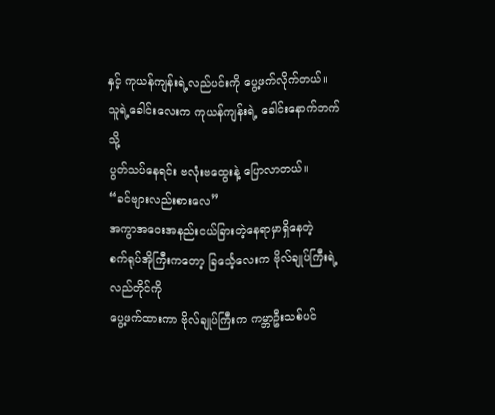နှင့် ကုယန်ကျန်းရဲ့လည်ပင်းကို ပွေ့ဖက်လိုက်တယ်။
သူရဲ့ခေါင်းလေးက ကုယန်ကျန်းရဲ့ ခေါင်းနောက်ဘက်သို့
ပွတ်သပ်နေရင်း ဗလုံးဗထွေးနဲ့ ပြောလာတယ်။
“ခင်ဗျားလည်းစားလေ”
အကွာအဝေးအနည်းငယ်ခြားတဲ့နေရာမှာရှိနေတဲ့
စက်ရုပ်အိုကြီးကတော့ ခြင်္သေ့လေးက ဗိုလ်ချုပ်ကြီးရဲ့ လည်တိုင်ကို
ပွေ့ဖက်ထားကာ ဗိုလ်ချုပ်ကြီးက ကမ္ဘာဦးသစ်ပင်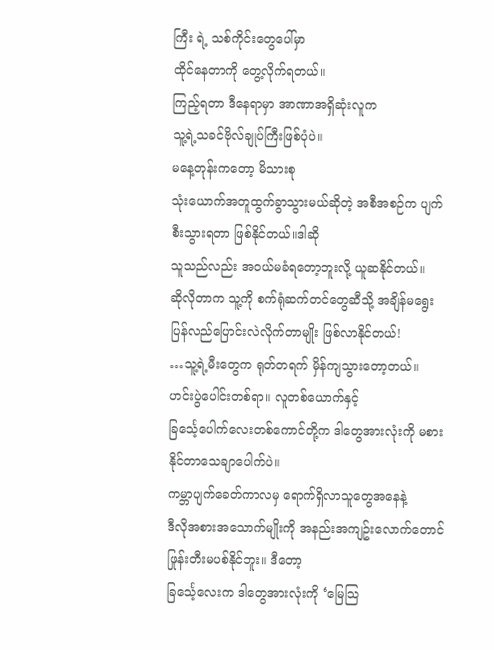ကြီး ရဲ့ သစ်ကိုင်းတွေပေါ်မှာ
ထိုင်နေတာကို တွေ့လိုက်ရတယ်။
ကြည့်ရတာ ဒီနေရာမှာ အာဏာအရှိဆုံးလူက
သူ့ရဲ့သခင်ဗိုလ်ချုပ်ကြီးဖြစ်ပုံပဲ။
မနေ့တုန်းကတော့ မိသားစု
သုံးယောက်အတူထွက်ခွာသွားမယ်ဆိုတဲ့ အစီအစဉ်က ပျက်စီးသွားရတာ ဖြစ်နိုင်တယ်။ဒါဆို
သူသည်လည်း အဝယ်မခံရတော့ဘူးလို့ ယူဆနိုင်တယ်။
ဆိုလိုတာက သူ့ကို စက်ရုံဆက်တင်တွေဆီသို့ အချိန်မရွေး
ပြန်လည်ပြောင်းလဲလိုက်တာမျိုး ဖြစ်လာနိုင်တယ်!
…သူ့ရဲ့မီးတွေက ရုတ်တရက် မှိန်ကျသွားတော့တယ်။
ဟင်းပွဲပေါင်းတစ်ရာ။ လူတစ်ယောက်နှင့်
ခြင်္သေ့ပေါက်လေးတစ်ကောင်တို့က ဒါတွေအားလုံးကို မစားနိုင်တာသေချာပေါက်ပဲ။
ကမ္ဘာပျက်ခေတ်ကာလမှ ရောက်ရှိလာသူတွေအနေနဲ့
ဒီလိုအစားအသောက်မျိုးကို အနည်းအကျဥ်းလောက်တောင် ဖြုန်းတီးမပစ်နိုင်ဘူး။ ဒီတော့
ခြင်္သေ့လေးက ဒါတွေအားလုံးကို ‘မြေသြ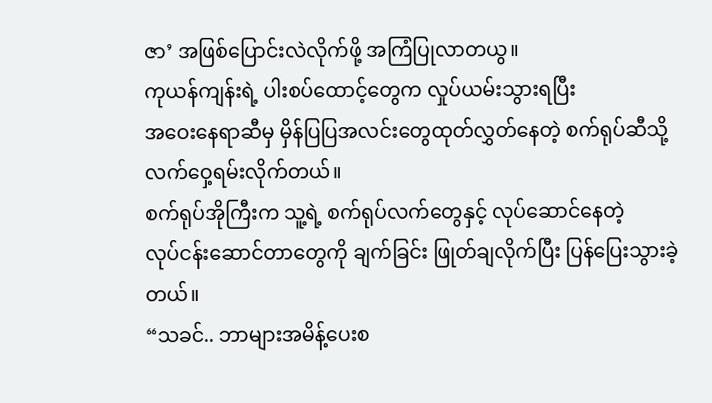ဇာ’ အဖြစ်ပြောင်းလဲလိုက်ဖို့ အကြံပြုလာတယွ။
ကုယန်ကျန်းရဲ့ ပါးစပ်ထောင့်တွေက လှုပ်ယမ်းသွားရပြီး
အဝေးနေရာဆီမှ မှိန်ပြပြအလင်းတွေထုတ်လွှတ်နေတဲ့ စက်ရုပ်ဆီသို့ လက်ဝှေ့ရမ်းလိုက်တယ်။
စက်ရုပ်အိုကြီးက သူ့ရဲ့ စက်ရုပ်လက်တွေနှင့် လုပ်ဆောင်နေတဲ့
လုပ်ငန်းဆောင်တာတွေကို ချက်ခြင်း ဖြုတ်ချလိုက်ပြီး ပြန်ပြေးသွားခဲ့တယ်။
“သခင်.. ဘာများအမိန့်ပေးစ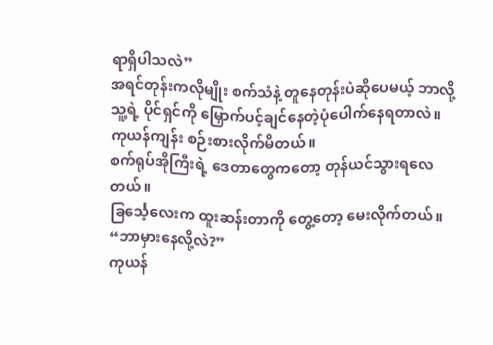ရာရှိပါသလဲ”
အရင်တုန်းကလိုမျိုး စက်သံနဲ့ တူနေတုန်းပဲဆိုပေမယ့် ဘာလို့
သူ့ရဲ့ ပိုင်ရှင်ကို မြှောက်ပင့်ချင်နေတဲ့ပုံပေါက်နေရတာလဲ။
ကုယန်ကျန်း စဉ်းစားလိုက်မိတယ်။
စက်ရုပ်အိုကြီးရဲ့ ဒေတာတွေကတော့ တုန်ယင်သွားရလေတယ်။
ခြင်္သေ့လေးက ထူးဆန်းတာကို တွေ့တော့ မေးလိုက်တယ်။
“ဘာမှားနေလို့လဲ?”
ကုယန်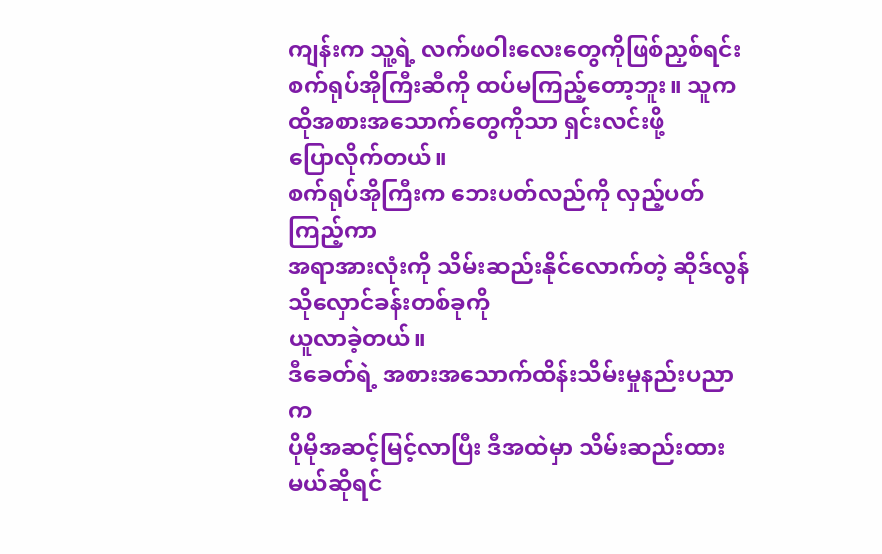ကျန်းက သူ့ရဲ့ လက်ဖဝါးလေးတွေကိုဖြစ်ညှစ်ရင်း
စက်ရုပ်အိုကြီးဆီကို ထပ်မကြည့်တော့ဘူး။ သူက ထိုအစားအသောက်တွေကိုသာ ရှင်းလင်းဖို့
ပြောလိုက်တယ်။
စက်ရုပ်အိုကြီးက ဘေးပတ်လည်ကို လှည့်ပတ်ကြည့်ကာ
အရာအားလုံးကို သိမ်းဆည်းနိုင်လောက်တဲ့ ဆိုဒ်လွန် သိုလှောင်ခန်းတစ်ခုကို
ယူလာခဲ့တယ်။
ဒီခေတ်ရဲ့ အစားအသောက်ထိန်းသိမ်းမှုနည်းပညာက
ပိုမိုအဆင့်မြင့်လာပြီး ဒီအထဲမှာ သိမ်းဆည်းထားမယ်ဆိုရင်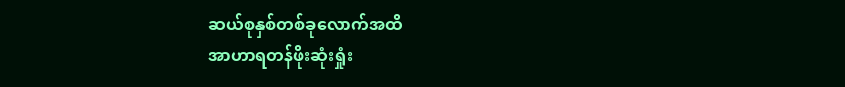ဆယ်စုနှစ်တစ်ခုလောက်အထိ
အာဟာရတန်ဖိုးဆုံးရှုံး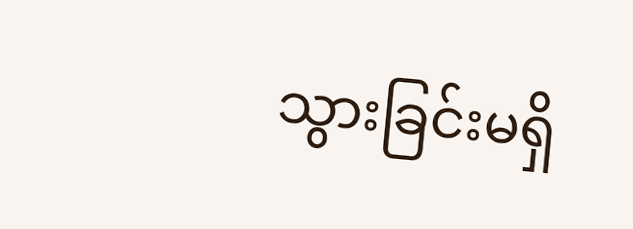သွားခြင်းမရှိ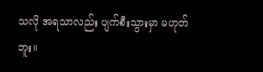သလို အရသာလည်း ပျက်စီးသွားမှာ မဟုတ်ဘူး။